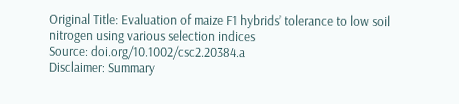Original Title: Evaluation of maize F1 hybrids’ tolerance to low soil nitrogen using various selection indices
Source: doi.org/10.1002/csc2.20384.a
Disclaimer: Summary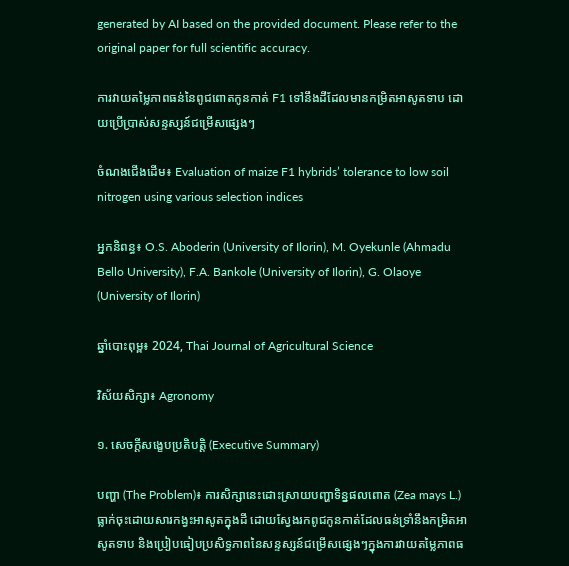generated by AI based on the provided document. Please refer to the original paper for full scientific accuracy.

ការវាយតម្លៃភាពធន់នៃពូជពោតកូនកាត់ F1 ទៅនឹងដីដែលមានកម្រិតអាសូតទាប ដោយប្រើប្រាស់សន្ទស្សន៍ជម្រើសផ្សេងៗ

ចំណងជើងដើម៖ Evaluation of maize F1 hybrids’ tolerance to low soil nitrogen using various selection indices

អ្នកនិពន្ធ៖ O.S. Aboderin (University of Ilorin), M. Oyekunle (Ahmadu Bello University), F.A. Bankole (University of Ilorin), G. Olaoye (University of Ilorin)

ឆ្នាំបោះពុម្ព៖ 2024, Thai Journal of Agricultural Science

វិស័យសិក្សា៖ Agronomy

១. សេចក្តីសង្ខេបប្រតិបត្តិ (Executive Summary)

បញ្ហា (The Problem)៖ ការសិក្សានេះដោះស្រាយបញ្ហាទិន្នផលពោត (Zea mays L.) ធ្លាក់ចុះដោយសារកង្វះអាសូតក្នុងដី ដោយស្វែងរកពូជកូនកាត់ដែលធន់ទ្រាំនឹងកម្រិតអាសូតទាប និងប្រៀបធៀបប្រសិទ្ធភាពនៃសន្ទស្សន៍ជម្រើសផ្សេងៗក្នុងការវាយតម្លៃភាពធ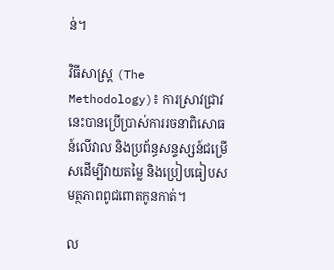ន់។

វិធីសាស្ត្រ (The Methodology)៖ ការស្រាវជ្រាវនេះបានប្រើប្រាស់ការរចនាពិសោធន៍លើវាល និងប្រព័ន្ធសន្ទស្សន៍ជម្រើសដើម្បីវាយតម្លៃ និងប្រៀបធៀបសមត្ថភាពពូជពោតកូនកាត់។

ល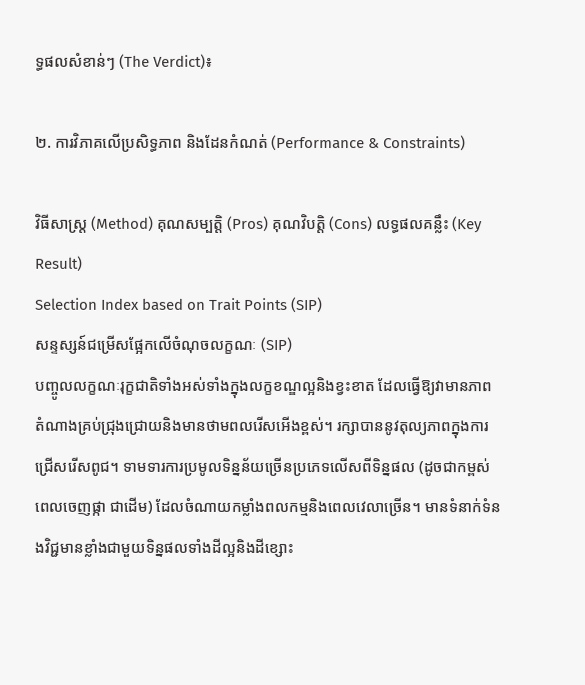ទ្ធផលសំខាន់ៗ (The Verdict)៖

២. ការវិភាគលើប្រសិទ្ធភាព និងដែនកំណត់ (Performance & Constraints)

វិធីសាស្ត្រ (Method) គុណសម្បត្តិ (Pros) គុណវិបត្តិ (Cons) លទ្ធផលគន្លឹះ (Key Result)
Selection Index based on Trait Points (SIP)
សន្ទស្សន៍ជម្រើសផ្អែកលើចំណុចលក្ខណៈ (SIP)
បញ្ចូលលក្ខណៈរុក្ខជាតិទាំងអស់ទាំងក្នុងលក្ខខណ្ឌល្អនិងខ្វះខាត ដែលធ្វើឱ្យវាមានភាពតំណាងគ្រប់ជ្រុងជ្រោយនិងមានថាមពលរើសអើងខ្ពស់។ រក្សាបាននូវតុល្យភាពក្នុងការជ្រើសរើសពូជ។ ទាមទារការប្រមូលទិន្នន័យច្រើនប្រភេទលើសពីទិន្នផល (ដូចជាកម្ពស់ ពេលចេញផ្កា ជាដើម) ដែលចំណាយកម្លាំងពលកម្មនិងពេលវេលាច្រើន។ មានទំនាក់ទំនងវិជ្ជមានខ្លាំងជាមួយទិន្នផលទាំងដីល្អនិងដីខ្សោះ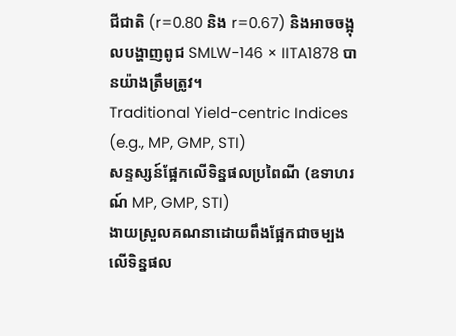ជីជាតិ (r=0.80 និង r=0.67) និងអាចចង្អុលបង្ហាញពូជ SMLW-146 × IITA1878 បានយ៉ាងត្រឹមត្រូវ។
Traditional Yield-centric Indices (e.g., MP, GMP, STI)
សន្ទស្សន៍ផ្អែកលើទិន្នផលប្រពៃណី (ឧទាហរណ៍ MP, GMP, STI)
ងាយស្រួលគណនាដោយពឹងផ្អែកជាចម្បងលើទិន្នផល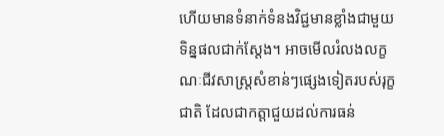ហើយមានទំនាក់ទំនងវិជ្ជមានខ្លាំងជាមួយទិន្នផលជាក់ស្តែង។ អាចមើលរំលងលក្ខណៈជីវសាស្ត្រសំខាន់ៗផ្សេងទៀតរបស់រុក្ខជាតិ ដែលជាកត្តាជួយដល់ការធន់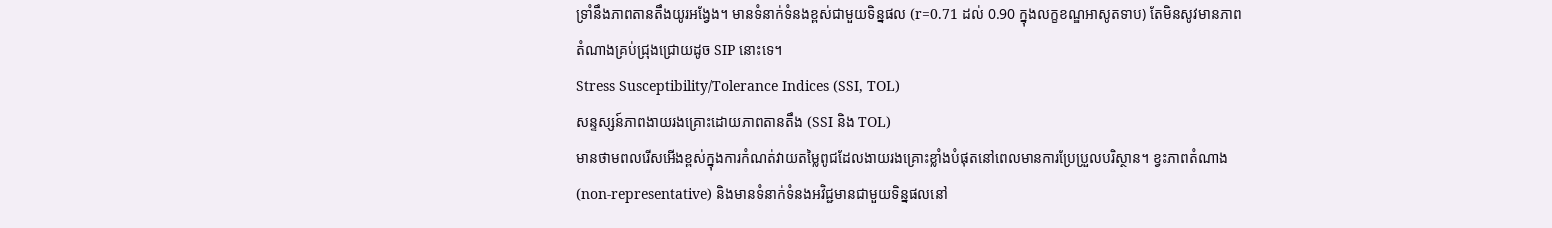ទ្រាំនឹងភាពតានតឹងយូរអង្វែង។ មានទំនាក់ទំនងខ្ពស់ជាមួយទិន្នផល (r=0.71 ដល់ 0.90 ក្នុងលក្ខខណ្ឌអាសូតទាប) តែមិនសូវមានភាពតំណាងគ្រប់ជ្រុងជ្រោយដូច SIP នោះទេ។
Stress Susceptibility/Tolerance Indices (SSI, TOL)
សន្ទស្សន៍ភាពងាយរងគ្រោះដោយភាពតានតឹង (SSI និង TOL)
មានថាមពលរើសអើងខ្ពស់ក្នុងការកំណត់វាយតម្លៃពូជដែលងាយរងគ្រោះខ្លាំងបំផុតនៅពេលមានការប្រែប្រួលបរិស្ថាន។ ខ្វះភាពតំណាង (non-representative) និងមានទំនាក់ទំនងអវិជ្ជមានជាមួយទិន្នផលនៅ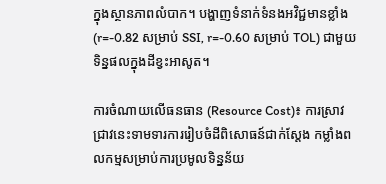ក្នុងស្ថានភាពលំបាក។ បង្ហាញទំនាក់ទំនងអវិជ្ជមានខ្លាំង (r=-0.82 សម្រាប់ SSI, r=-0.60 សម្រាប់ TOL) ជាមួយទិន្នផលក្នុងដីខ្វះអាសូត។

ការចំណាយលើធនធាន (Resource Cost)៖ ការស្រាវជ្រាវនេះទាមទារការរៀបចំដីពិសោធន៍ជាក់ស្តែង កម្លាំងពលកម្មសម្រាប់ការប្រមូលទិន្នន័យ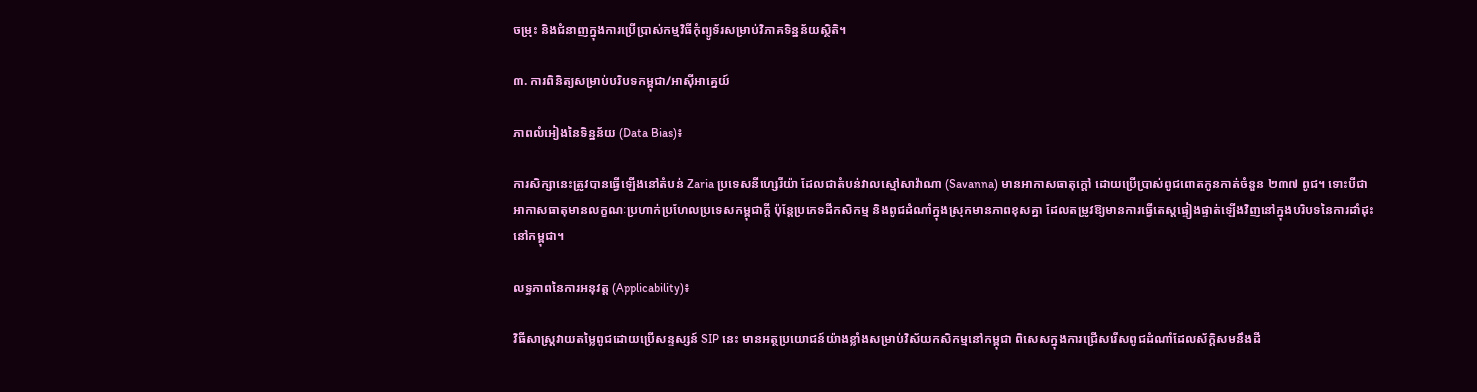ចម្រុះ និងជំនាញក្នុងការប្រើប្រាស់កម្មវិធីកុំព្យូទ័រសម្រាប់វិភាគទិន្នន័យស្ថិតិ។

៣. ការពិនិត្យសម្រាប់បរិបទកម្ពុជា/អាស៊ីអាគ្នេយ៍

ភាពលំអៀងនៃទិន្នន័យ (Data Bias)៖

ការសិក្សានេះត្រូវបានធ្វើឡើងនៅតំបន់ Zaria ប្រទេសនីហ្សេរីយ៉ា ដែលជាតំបន់វាលស្មៅសាវ៉ាណា (Savanna) មានអាកាសធាតុក្តៅ ដោយប្រើប្រាស់ពូជពោតកូនកាត់ចំនួន ២៣៧ ពូជ។ ទោះបីជាអាកាសធាតុមានលក្ខណៈប្រហាក់ប្រហែលប្រទេសកម្ពុជាក្តី ប៉ុន្តែប្រភេទដីកសិកម្ម និងពូជដំណាំក្នុងស្រុកមានភាពខុសគ្នា ដែលតម្រូវឱ្យមានការធ្វើតេស្តផ្ទៀងផ្ទាត់ឡើងវិញនៅក្នុងបរិបទនៃការដាំដុះនៅកម្ពុជា។

លទ្ធភាពនៃការអនុវត្ត (Applicability)៖

វិធីសាស្ត្រវាយតម្លៃពូជដោយប្រើសន្ទស្សន៍ SIP នេះ មានអត្ថប្រយោជន៍យ៉ាងខ្លាំងសម្រាប់វិស័យកសិកម្មនៅកម្ពុជា ពិសេសក្នុងការជ្រើសរើសពូជដំណាំដែលស័ក្តិសមនឹងដី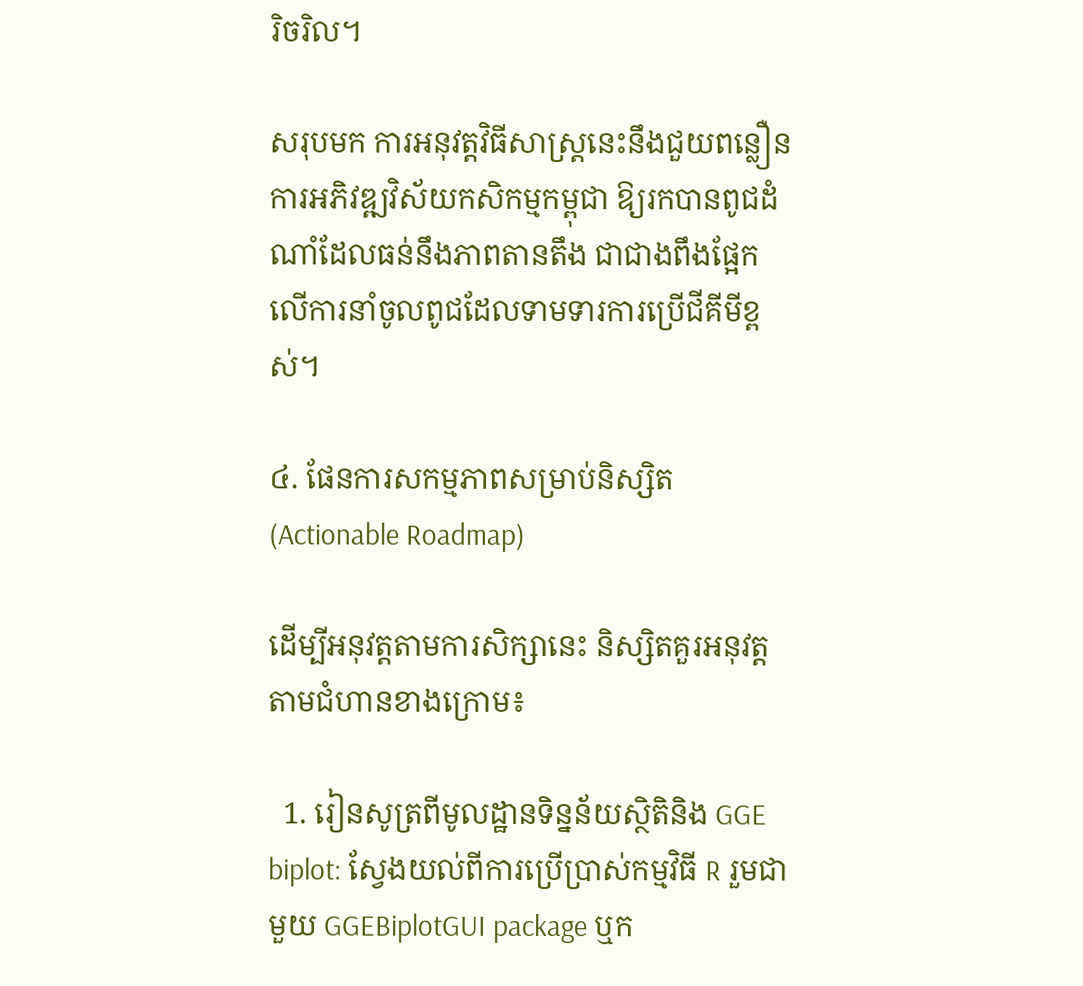រិចរិល។

សរុបមក ការអនុវត្តវិធីសាស្ត្រនេះនឹងជួយពន្លឿនការអភិវឌ្ឍវិស័យកសិកម្មកម្ពុជា ឱ្យរកបានពូជដំណាំដែលធន់នឹងភាពតានតឹង ជាជាងពឹងផ្អែកលើការនាំចូលពូជដែលទាមទារការប្រើជីគីមីខ្ពស់។

៤. ផែនការសកម្មភាពសម្រាប់និស្សិត (Actionable Roadmap)

ដើម្បីអនុវត្តតាមការសិក្សានេះ និស្សិតគួរអនុវត្តតាមជំហានខាងក្រោម៖

  1. រៀនសូត្រពីមូលដ្ឋានទិន្នន័យស្ថិតិនិង GGE biplot: ស្វែងយល់ពីការប្រើប្រាស់កម្មវិធី R រួមជាមួយ GGEBiplotGUI package ឬក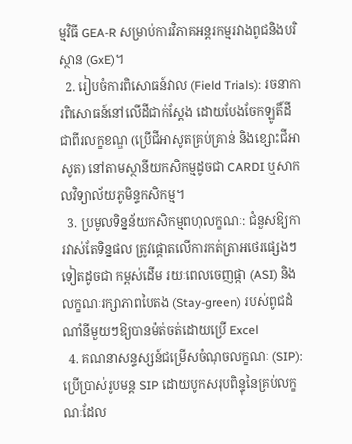ម្មវិធី GEA-R សម្រាប់ការវិភាគអន្តរកម្មរវាងពូជនិងបរិស្ថាន (GxE)។
  2. រៀបចំការពិសោធន៍វាល (Field Trials): រចនាការពិសោធន៍នៅលើដីជាក់ស្តែង ដោយបែងចែកឡូតិ៍ដីជាពីរលក្ខខណ្ឌ (ប្រើជីអាសូតគ្រប់គ្រាន់ និងខ្សោះជីអាសូត) នៅតាមស្ថានីយកសិកម្មដូចជា CARDI ឬសាកលវិទ្យាល័យភូមិន្ទកសិកម្ម។
  3. ប្រមូលទិន្នន័យកសិកម្មពហុលក្ខណៈ: ជំនួសឱ្យការវាស់តែទិន្នផល ត្រូវផ្តោតលើការកត់ត្រាអថេរផ្សេងៗទៀតដូចជា កម្ពស់ដើម រយៈពេលចេញផ្កា (ASI) និងលក្ខណៈរក្សាភាពបៃតង (Stay-green) របស់ពូជដំណាំនីមួយៗឱ្យបានម៉ត់ចត់ដោយប្រើ Excel
  4. គណនាសន្ទស្សន៍ជម្រើសចំណុចលក្ខណៈ (SIP): ប្រើប្រាស់រូបមន្ត SIP ដោយបូកសរុបពិន្ទុនៃគ្រប់លក្ខណៈដែល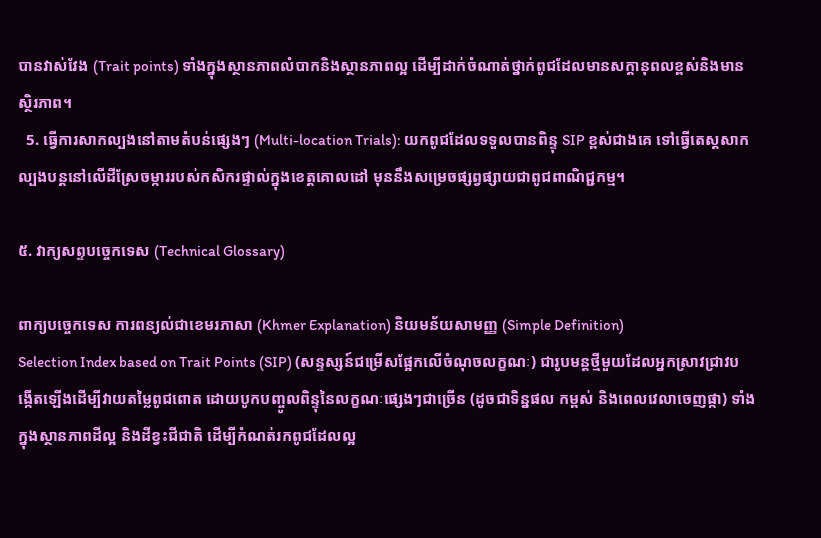បានវាស់វែង (Trait points) ទាំងក្នុងស្ថានភាពលំបាកនិងស្ថានភាពល្អ ដើម្បីដាក់ចំណាត់ថ្នាក់ពូជដែលមានសក្តានុពលខ្ពស់និងមានស្ថិរភាព។
  5. ធ្វើការសាកល្បងនៅតាមតំបន់ផ្សេងៗ (Multi-location Trials): យកពូជដែលទទួលបានពិន្ទុ SIP ខ្ពស់ជាងគេ ទៅធ្វើតេស្តសាកល្បងបន្តនៅលើដីស្រែចម្ការរបស់កសិករផ្ទាល់ក្នុងខេត្តគោលដៅ មុននឹងសម្រេចផ្សព្វផ្សាយជាពូជពាណិជ្ជកម្ម។

៥. វាក្យសព្ទបច្ចេកទេស (Technical Glossary)

ពាក្យបច្ចេកទេស ការពន្យល់ជាខេមរភាសា (Khmer Explanation) និយមន័យសាមញ្ញ (Simple Definition)
Selection Index based on Trait Points (SIP) (សន្ទស្សន៍ជម្រើសផ្អែកលើចំណុចលក្ខណៈ) ជារូបមន្តថ្មីមួយដែលអ្នកស្រាវជ្រាវបង្កើតឡើងដើម្បីវាយតម្លៃពូជពោត ដោយបូកបញ្ចូលពិន្ទុនៃលក្ខណៈផ្សេងៗជាច្រើន (ដូចជាទិន្នផល កម្ពស់ និងពេលវេលាចេញផ្កា) ទាំងក្នុងស្ថានភាពដីល្អ និងដីខ្វះជីជាតិ ដើម្បីកំណត់រកពូជដែលល្អ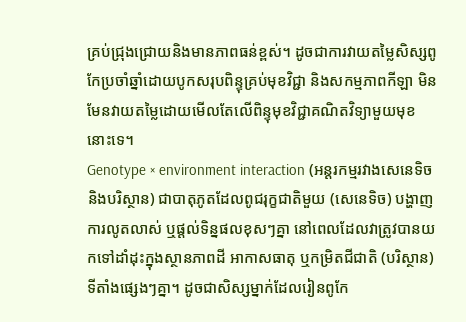គ្រប់ជ្រុងជ្រោយនិងមានភាពធន់ខ្ពស់។ ដូចជាការវាយតម្លៃសិស្សពូកែប្រចាំឆ្នាំដោយបូកសរុបពិន្ទុគ្រប់មុខវិជ្ជា និងសកម្មភាពកីឡា មិនមែនវាយតម្លៃដោយមើលតែលើពិន្ទុមុខវិជ្ជាគណិតវិទ្យាមួយមុខនោះទេ។
Genotype × environment interaction (អន្តរកម្មរវាងសេនេទិចនិងបរិស្ថាន) ជាបាតុភូតដែលពូជរុក្ខជាតិមួយ (សេនេទិច) បង្ហាញការលូតលាស់ ឬផ្តល់ទិន្នផលខុសៗគ្នា នៅពេលដែលវាត្រូវបានយកទៅដាំដុះក្នុងស្ថានភាពដី អាកាសធាតុ ឬកម្រិតជីជាតិ (បរិស្ថាន) ទីតាំងផ្សេងៗគ្នា។ ដូចជាសិស្សម្នាក់ដែលរៀនពូកែ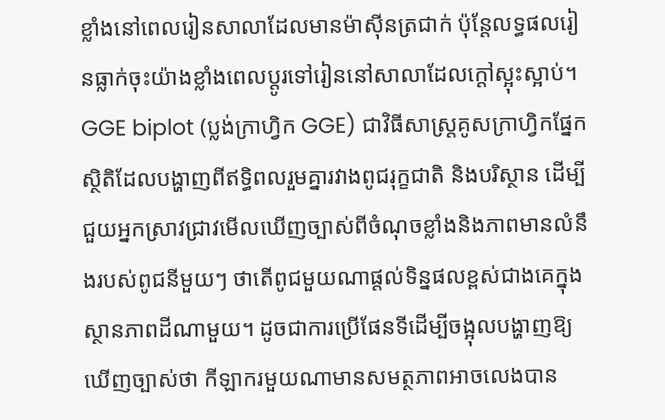ខ្លាំងនៅពេលរៀនសាលាដែលមានម៉ាស៊ីនត្រជាក់ ប៉ុន្តែលទ្ធផលរៀនធ្លាក់ចុះយ៉ាងខ្លាំងពេលប្តូរទៅរៀននៅសាលាដែលក្តៅស្អុះស្អាប់។
GGE biplot (ប្លង់ក្រាហ្វិក GGE) ជាវិធីសាស្ត្រគូសក្រាហ្វិកផ្នែកស្ថិតិដែលបង្ហាញពីឥទ្ធិពលរួមគ្នារវាងពូជរុក្ខជាតិ និងបរិស្ថាន ដើម្បីជួយអ្នកស្រាវជ្រាវមើលឃើញច្បាស់ពីចំណុចខ្លាំងនិងភាពមានលំនឹងរបស់ពូជនីមួយៗ ថាតើពូជមួយណាផ្តល់ទិន្នផលខ្ពស់ជាងគេក្នុងស្ថានភាពដីណាមួយ។ ដូចជាការប្រើផែនទីដើម្បីចង្អុលបង្ហាញឱ្យឃើញច្បាស់ថា កីឡាករមួយណាមានសមត្ថភាពអាចលេងបាន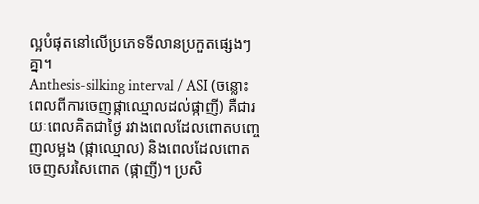ល្អបំផុតនៅលើប្រភេទទីលានប្រកួតផ្សេងៗគ្នា។
Anthesis-silking interval / ASI (ចន្លោះពេលពីការចេញផ្កាឈ្មោលដល់ផ្កាញី) គឺជារយៈពេលគិតជាថ្ងៃ រវាងពេលដែលពោតបញ្ចេញលម្អង (ផ្កាឈ្មោល) និងពេលដែលពោតចេញសរសៃពោត (ផ្កាញី)។ ប្រសិ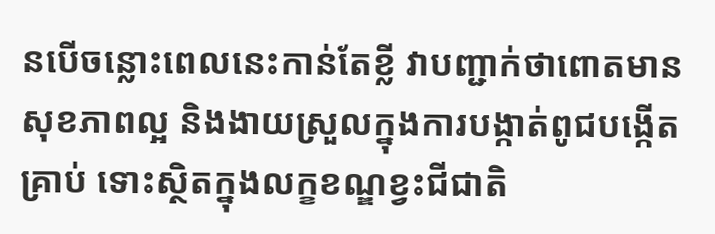នបើចន្លោះពេលនេះកាន់តែខ្លី វាបញ្ជាក់ថាពោតមានសុខភាពល្អ និងងាយស្រួលក្នុងការបង្កាត់ពូជបង្កើតគ្រាប់ ទោះស្ថិតក្នុងលក្ខខណ្ឌខ្វះជីជាតិ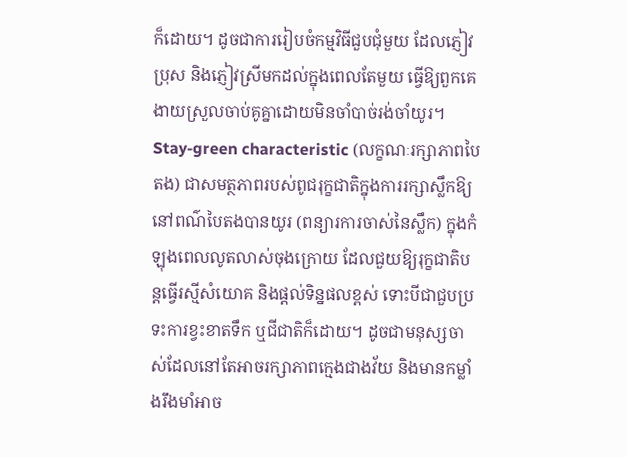ក៏ដោយ។ ដូចជាការរៀបចំកម្មវិធីជួបជុំមួយ ដែលភ្ញៀវប្រុស និងភ្ញៀវស្រីមកដល់ក្នុងពេលតែមួយ ធ្វើឱ្យពួកគេងាយស្រួលចាប់គូគ្នាដោយមិនចាំបាច់រង់ចាំយូរ។
Stay-green characteristic (លក្ខណៈរក្សាភាពបៃតង) ជាសមត្ថភាពរបស់ពូជរុក្ខជាតិក្នុងការរក្សាស្លឹកឱ្យនៅពណ៌បៃតងបានយូរ (ពន្យារការចាស់នៃស្លឹក) ក្នុងកំឡុងពេលលូតលាស់ចុងក្រោយ ដែលជួយឱ្យរុក្ខជាតិបន្តធ្វើរស្មីសំយោគ និងផ្តល់ទិន្នផលខ្ពស់ ទោះបីជាជួបប្រទះការខ្វះខាតទឹក ឬជីជាតិក៏ដោយ។ ដូចជាមនុស្សចាស់ដែលនៅតែអាចរក្សាភាពក្មេងជាងវ័យ និងមានកម្លាំងរឹងមាំអាច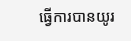ធ្វើការបានយូរ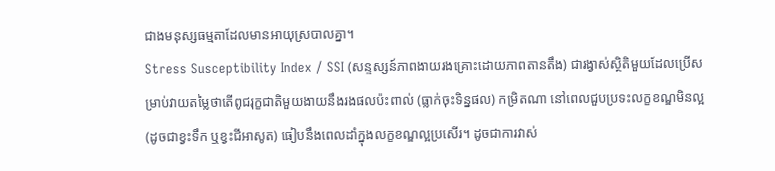ជាងមនុស្សធម្មតាដែលមានអាយុស្របាលគ្នា។
Stress Susceptibility Index / SSI (សន្ទស្សន៍ភាពងាយរងគ្រោះដោយភាពតានតឹង) ជារង្វាស់ស្ថិតិមួយដែលប្រើសម្រាប់វាយតម្លៃថាតើពូជរុក្ខជាតិមួយងាយនឹងរងផលប៉ះពាល់ (ធ្លាក់ចុះទិន្នផល) កម្រិតណា នៅពេលជួបប្រទះលក្ខខណ្ឌមិនល្អ (ដូចជាខ្វះទឹក ឬខ្វះជីអាសូត) ធៀបនឹងពេលដាំក្នុងលក្ខខណ្ឌល្អប្រសើរ។ ដូចជាការវាស់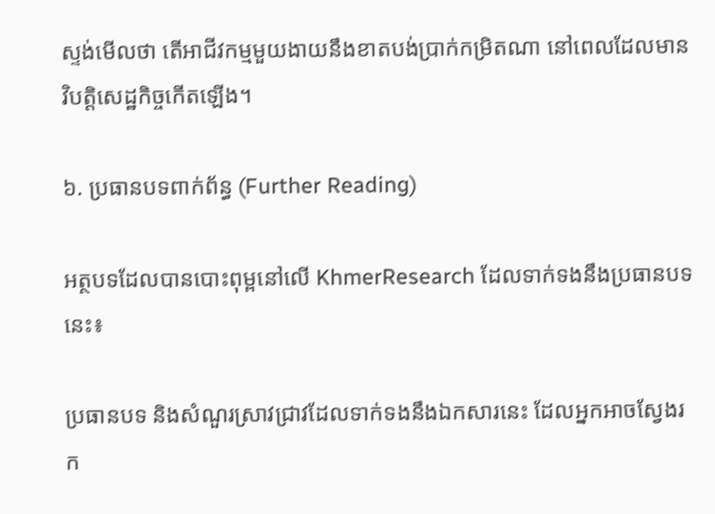ស្ទង់មើលថា តើអាជីវកម្មមួយងាយនឹងខាតបង់ប្រាក់កម្រិតណា នៅពេលដែលមានវិបត្តិសេដ្ឋកិច្ចកើតឡើង។

៦. ប្រធានបទពាក់ព័ន្ធ (Further Reading)

អត្ថបទដែលបានបោះពុម្ពនៅលើ KhmerResearch ដែលទាក់ទងនឹងប្រធានបទនេះ៖

ប្រធានបទ និងសំណួរស្រាវជ្រាវដែលទាក់ទងនឹងឯកសារនេះ ដែលអ្នកអាចស្វែងរក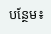បន្ថែម៖